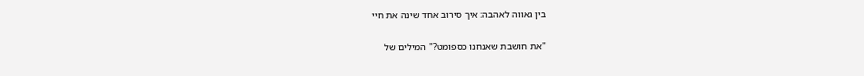בין גאווה לאהבה: איך סירוב אחד שינה את חיי

"את חושבת שאנחנו כספומט?" המילים של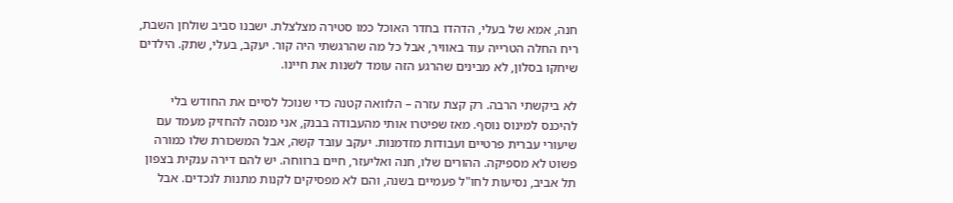חנה, אמא של בעלי, הדהדו בחדר האוכל כמו סטירה מצלצלת. ישבנו סביב שולחן השבת, ריח החלה הטרייה עוד באוויר, אבל כל מה שהרגשתי היה קור. יעקב, בעלי, שתק. הילדים שיחקו בסלון, לא מבינים שהרגע הזה עומד לשנות את חיינו.

לא ביקשתי הרבה. רק קצת עזרה – הלוואה קטנה כדי שנוכל לסיים את החודש בלי להיכנס למינוס נוסף. מאז שפיטרו אותי מהעבודה בבנק, אני מנסה להחזיק מעמד עם שיעורי עברית פרטיים ועבודות מזדמנות. יעקב עובד קשה, אבל המשכורת שלו כמורה פשוט לא מספיקה. ההורים שלו, חנה ואליעזר, חיים ברווחה. יש להם דירה ענקית בצפון תל אביב, נסיעות לחו"ל פעמיים בשנה, והם לא מפסיקים לקנות מתנות לנכדים. אבל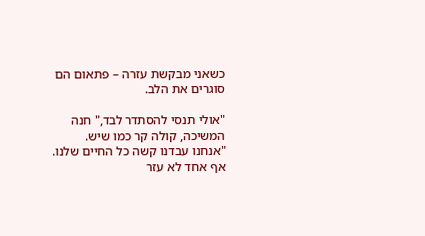כשאני מבקשת עזרה – פתאום הם סוגרים את הלב.

"אולי תנסי להסתדר לבד," חנה המשיכה, קולה קר כמו שיש. "אנחנו עבדנו קשה כל החיים שלנו. אף אחד לא עזר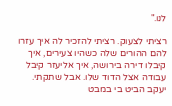לנו."

רציתי לצעוק. רציתי להזכיר לה איך עזרו להם ההורים שלה כשהיו צעירים, איך קיבלו דירה בירושה, איך אליעזר קיבל עבודה אצל הדוד שלו. אבל שתקתי. יעקב הביט בי במבט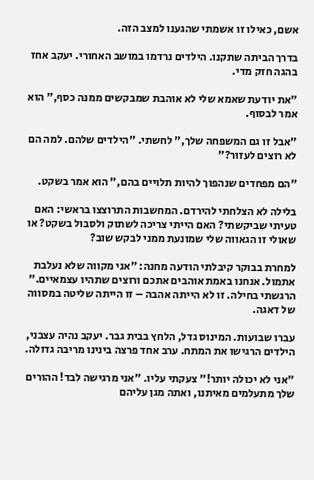אשם, כאילו זו אשמתי שהגענו למצב הזה.

בדרך הביתה שתקנו. הילדים נרדמו במושב האחורי. יעקב אחז בהגה חזק מדי.

"את יודעת שאמא שלי לא אוהבת שמבקשים ממנה כסף," הוא אמר לבסוף.

"אבל זו גם המשפחה שלך," לחשתי. "הילדים שלהם. למה הם לא רוצים לעזור?"

"הם מפחדים שנהפוך להיות תלויים בהם," הוא אמר בשקט.

בלילה לא הצלחתי להירדם. המחשבות התרוצצו בראשי: האם טעיתי שביקשתי? האם הייתי צריכה לשתוק ולסבול בשקט? או שאולי זו הגאווה שלי שמונעת ממני לבקש שוב?

למחרת בבוקר קיבלתי הודעה מחנה: "אני מקווה שלא נעלבת אתמול. אנחנו באמת אוהבים אתכם ורוצים שתהיו עצמאיים." הרגשתי בחילה. זו לא הייתה אהבה – זו הייתה שליטה במסווה של דאגה.

עברו שבועות. המינוס גדל, הלחץ בבית גבר. יעקב נהיה עצבני, הילדים הרגישו את המתח. ערב אחד פרצה בינינו מריבה גדולה.

"אני לא יכולה יותר!" צעקתי עליו. "אני מרגישה לבד! ההורים שלך מתעלמים מאיתנו, ואתה מגן עליהם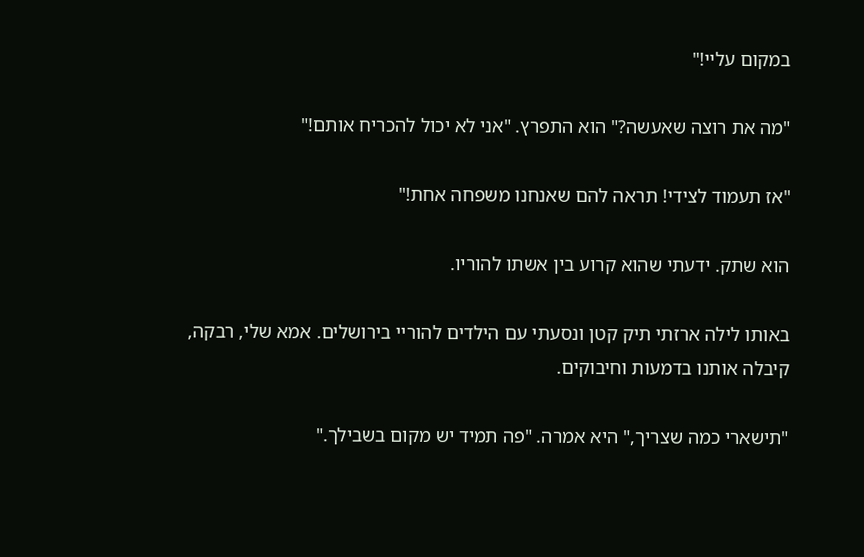במקום עליי!"

"מה את רוצה שאעשה?" הוא התפרץ. "אני לא יכול להכריח אותם!"

"אז תעמוד לצידי! תראה להם שאנחנו משפחה אחת!"

הוא שתק. ידעתי שהוא קרוע בין אשתו להוריו.

באותו לילה ארזתי תיק קטן ונסעתי עם הילדים להוריי בירושלים. אמא שלי, רבקה, קיבלה אותנו בדמעות וחיבוקים.

"תישארי כמה שצריך," היא אמרה. "פה תמיד יש מקום בשבילך."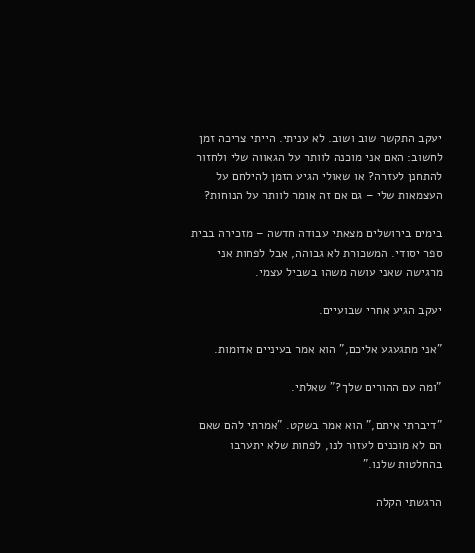יעקב התקשר שוב ושוב. לא עניתי. הייתי צריכה זמן לחשוב: האם אני מוכנה לוותר על הגאווה שלי ולחזור להתחנן לעזרה? או שאולי הגיע הזמן להילחם על העצמאות שלי – גם אם זה אומר לוותר על הנוחות?

בימים בירושלים מצאתי עבודה חדשה – מזכירה בבית ספר יסודי. המשכורת לא גבוהה, אבל לפחות אני מרגישה שאני עושה משהו בשביל עצמי.

יעקב הגיע אחרי שבועיים.

"אני מתגעגע אליכם," הוא אמר בעיניים אדומות.

"ומה עם ההורים שלך?" שאלתי.

"דיברתי איתם," הוא אמר בשקט. "אמרתי להם שאם הם לא מוכנים לעזור לנו, לפחות שלא יתערבו בהחלטות שלנו."

הרגשתי הקלה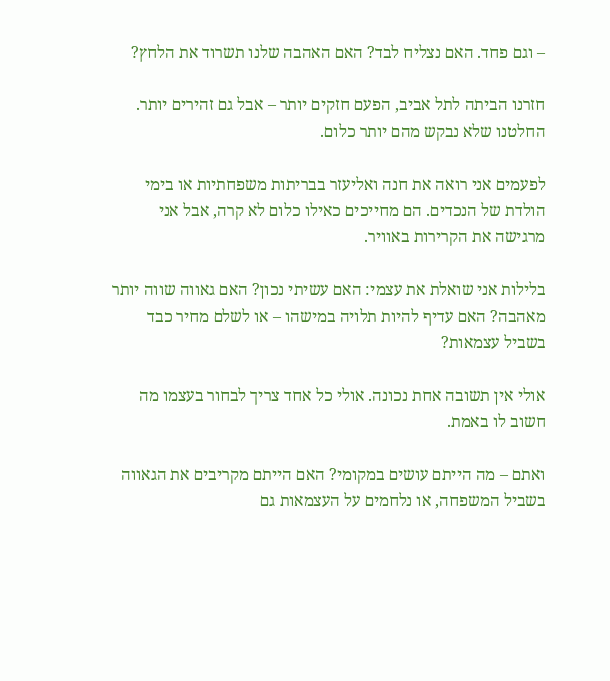– וגם פחד. האם נצליח לבד? האם האהבה שלנו תשרוד את הלחץ?

חזרנו הביתה לתל אביב, הפעם חזקים יותר – אבל גם זהירים יותר. החלטנו שלא נבקש מהם יותר כלום.

לפעמים אני רואה את חנה ואליעזר בבריתות משפחתיות או בימי הולדת של הנכדים. הם מחייכים כאילו כלום לא קרה, אבל אני מרגישה את הקרירות באוויר.

בלילות אני שואלת את עצמי: האם עשיתי נכון? האם גאווה שווה יותר מאהבה? האם עדיף להיות תלויה במישהו – או לשלם מחיר כבד בשביל עצמאות?

אולי אין תשובה אחת נכונה. אולי כל אחד צריך לבחור בעצמו מה חשוב לו באמת.

ואתם – מה הייתם עושים במקומי? האם הייתם מקריבים את הגאווה בשביל המשפחה, או נלחמים על העצמאות גם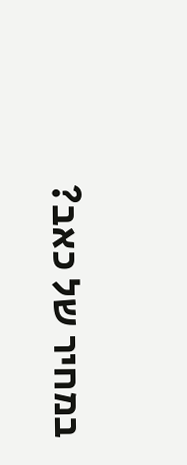במחיר של כאב?